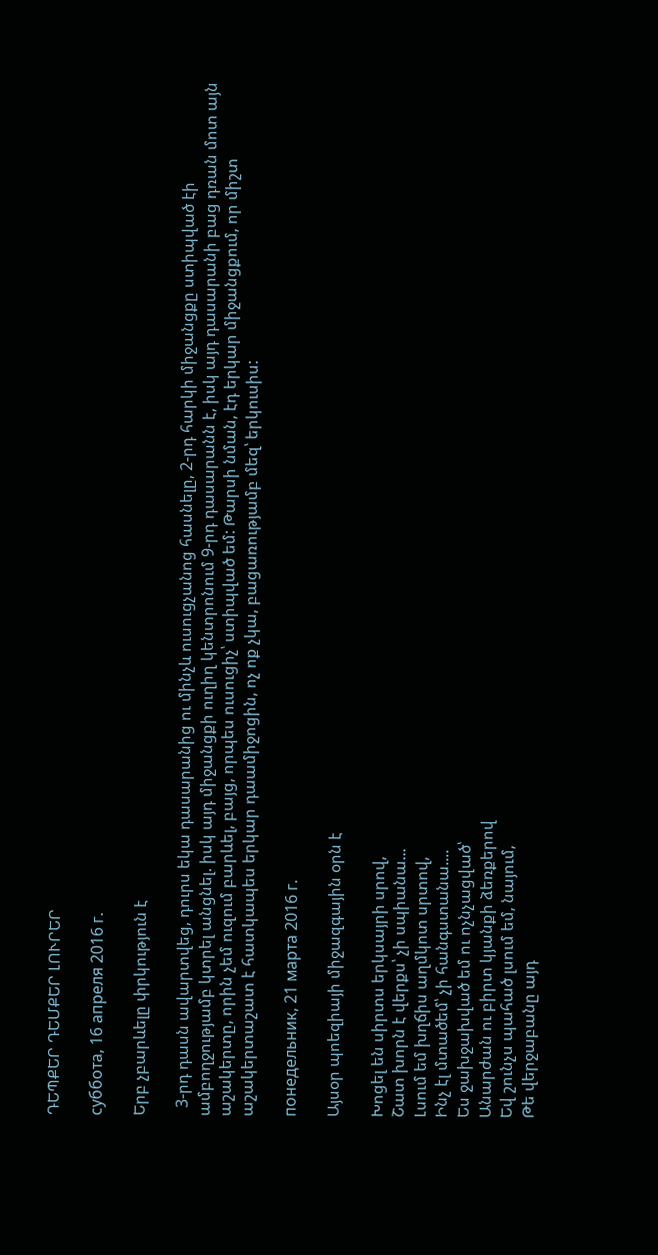ԴԵՊՔԵՐ ԴԵՄՔԵՐ ԼՈՒՐԵՐ

суббота, 16 апреля 2016 г.

Երբ չբարևելը փրկություն է

  3-րդ դասն ավարտվեց, դուրս եկա դասարանից ու մինչև ուսուցչանոց հասնելը, 2-րդ հարկի միջանցքը ստիպված էի ամբողջությամբ կտրել անցնել. իսկ այդ միջանցքի ուղիղ կենտրոնում 9-րդ դասարանն է, իսկ այդ դասարանի բաց դռան մոտ այն աշակերտը, որին չեմ ուզում բարևել, բայց, որպես ուսուցիչ՝ ստիպված եմ: Թարսի նման, էդ երկար միջանցքում, որ միշտ աշակերտաշատ է հատկապես երկար դաամիջոցին, ոչ ոք չկա, բացառությամբ մեզ՝ երկուսիս:

понедельник, 21 марта 2016 г.

Այսօր պոեզիայի միջազգային օրն է

Խոցել են սիրտս երկսայրի սրով,
Շատ խորն է վերքս՝ չի սպիանա...
Լսում եմ խղճիս աղմկոտ սրտով,
Ինչ էլ մտածեմ՝ չի հանգստանա....
Ես ջախջախված եմ ու ոչնչացված՝
Անարժան ու բիրտ կյանքի ձեռքերով
Եվ շունչս պահած լսում եմ, նայում,
Թե վերջաբանը այդ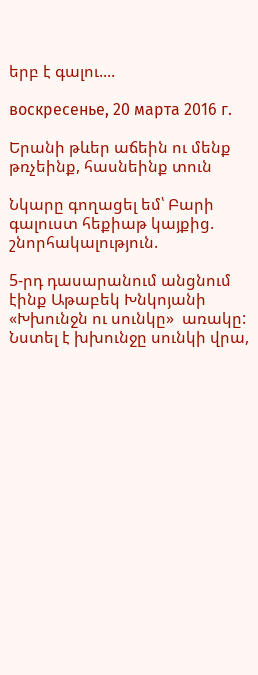երբ է գալու....

воскресенье, 20 марта 2016 г.

Երանի թևեր աճեին ու մենք թռչեինք, հասնեինք տուն

Նկարը գողացել եմ՝ Բարի գալուստ հեքիաթ կայքից.
շնորհակալություն.

5-րդ դասարանում անցնում էինք Աթաբեկ Խնկոյանի «Խխունջն ու սունկը»  առակը:
Նստել է խխունջը սունկի վրա,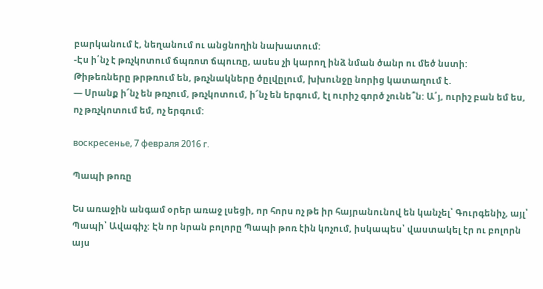բարկանում է, նեղանում ու անցնողին նախատում:
-Էս ի՛նչ է թռչկոտում ճպռոտ ճպուռը, ասես չի կարող ինձ նման ծանր ու մեծ նստի:
Թիթեռները թրթռում են, թռչնակները ծըլվըլում, խխունջը նորից կատաղում է.
— Սրանք ի՜նչ են թռչում, թռչկոտում, ի՜նչ են երգում, էլ ուրիշ գործ չունե՞ն: Ա՛յ, ուրիշ բան եմ ես, ոչ թռչկոտում եմ, ոչ երգում:

воскресенье, 7 февраля 2016 г.

Պապի թոռը

Ես առաջին անգամ օրեր առաջ լսեցի, որ հորս ոչ թե իր հայրանունով են կանչել՝ Գուրգենիչ, այլ՝ Պապի՝ Ավագիչ: Էն որ նրան բոլորը Պապի թոռ էին կոչում, իսկապես՝ վաստակել էր ու բոլորն այս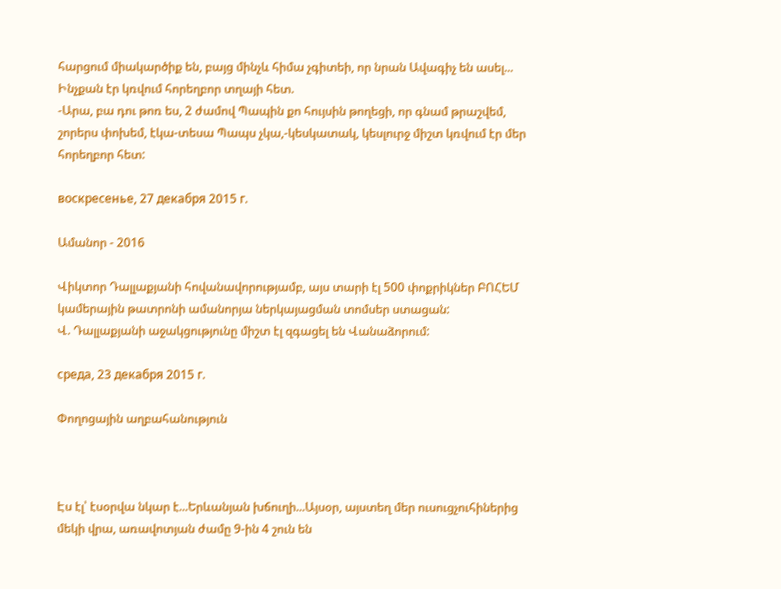հարցում միակարծիք են, բայց մինչև հիմա չգիտեի, որ նրան Ավագիչ են ասել...
Ինչքան էր կռվում հորեղբոր տղայի հետ.
-Արա, բա դու թոռ ես, 2 ժամով Պապին քո հույսին թողեցի, որ գնամ թրաշվեմ, շորերս փոխեմ, էկա-տեսա Պապս չկա,-կեսկատակ, կեսլուրջ միշտ կռվում էր մեր հորեղբոր հետ:

воскресенье, 27 декабря 2015 г.

Ամանոր - 2016

Վիկտոր Դալլաքյանի հովանավորությամբ, այս տարի էլ 500 փոքրիկներ ԲՈՀԵՄ կամերային թատրոնի ամանորյա ներկայացման տոմսեր ստացան:
Վ. Դալլաքյանի աջակցությունը միշտ էլ զգացել են Վանաձորում:

среда, 23 декабря 2015 г.

Փողոցային աղբահանություն



Էս էլ՝ էսօրվա նկար է...Երևանյան խճուղի...Այսօր, այստեղ մեր ուսուցչուհիներից մեկի վրա, առավոտյան ժամը 9-ին 4 շուն են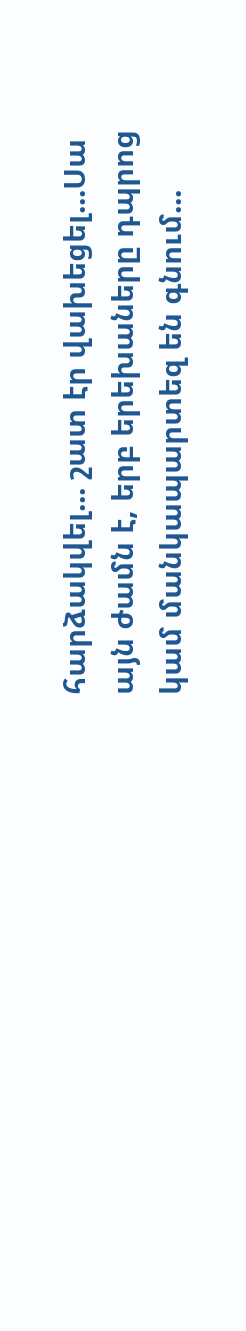հարձակվել... շատ էր վախեցել...Սա այն ժամն է, երբ երեխաները դպրոց կամ մանկապարտեզ են գնում...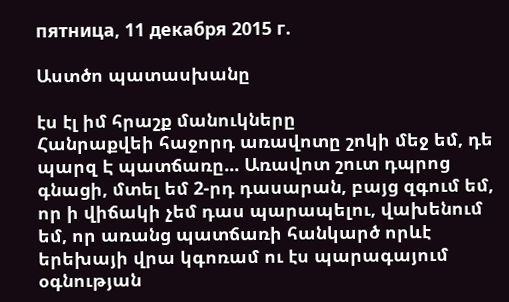пятница, 11 декабря 2015 г.

Աստծո պատասխանը

էս էլ իմ հրաշք մանուկները
Հանրաքվեի հաջորդ առավոտը շոկի մեջ եմ, դե պարզ Է պատճառը... Առավոտ շուտ դպրոց գնացի, մտել եմ 2-րդ դասարան, բայց զգում եմ, որ ի վիճակի չեմ դաս պարապելու, վախենում եմ, որ առանց պատճառի հանկարծ որևէ երեխայի վրա կգոռամ ու էս պարագայում օգնության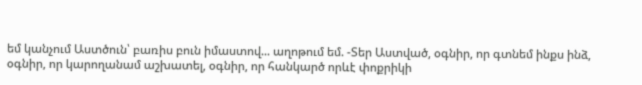եմ կանչում Աստծուն՝ բառիս բուն իմաստով... աղոթում եմ. -Տեր Աստված, օգնիր, որ գտնեմ ինքս ինձ, օգնիր, որ կարողանամ աշխատել, օգնիր, որ հանկարծ որևէ փոքրիկի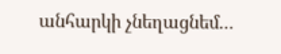անհարկի չնեղացնեմ...